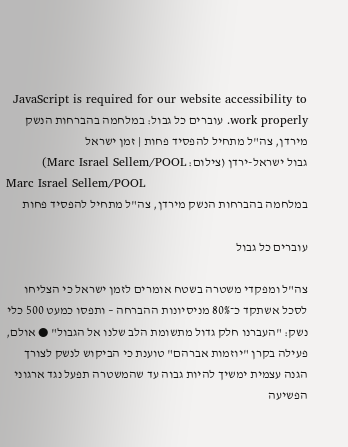JavaScript is required for our website accessibility to work properly. עוברים כל גבול: במלחמה בהברחות הנשק מירדן, צה"ל מתחיל להפסיד פחות | זמן ישראל
גבול ישראל-ירדן (צילום: Marc Israel Sellem/POOL)
Marc Israel Sellem/POOL
במלחמה בהברחות הנשק מירדן, צה"ל מתחיל להפסיד פחות

עוברים כל גבול

צה"ל ומפקדי משטרה בשטח אומרים לזמן ישראל כי הצליחו לסכל אשתקד כ־80% מניסיונות ההברחה – ותפסו כמעט 500 כלי נשק: "העברנו חלק גדול מתשומת הלב שלנו אל הגבול" ● אולם, פעילה בקרן "יוזמות אברהם" טוענת כי הביקוש לנשק לצורך הגנה עצמית ימשיך להיות גבוה עד שהמשטרה תפעל נגד ארגוני הפשיעה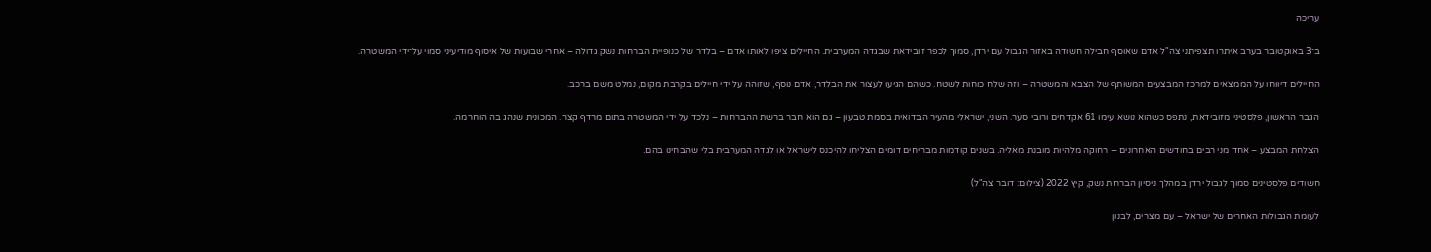עריכה

ב־3 באוקטובר בערב איתרו תצפיתני צה"ל אדם שאוסף חבילה חשודה באזור הגבול עם ירדן, סמוך לכפר זובידאת שבגדה המערבית. החיילים ציפו לאותו אדם – בלדר של כנופיית הברחות נשק גדולה – אחרי שבועות של איסוף מודיעיני סמוי על־ידי המשטרה.

החיילים דיווחו על הממצאים למרכז המבצעים המשותף של הצבא והמשטרה – וזה שלח כוחות לשטח. כשהם הגיעו לעצור את הבלדר, אדם נוסף, שזוהה על ידי חיילים בקרבת מקום, נמלט משם ברכב.

הגבר הראשון, פלסטיני מזובידאת, נתפס כשהוא נושא עימו 61 אקדחים ורובי סער. השני, ישראלי מהעיר הבדואית בסמת טבעון – גם הוא חבר ברשת ההברחות – נלכד על ידי המשטרה בתום מרדף קצר. המכונית שנהג בה הוחרמה.

הצלחת המבצע – אחד מני רבים בחודשים האחרונים – רחוקה מלהיות מובנת מאליה. בשנים קודמות מבריחים דומים הצליחו להיכנס לישראל או לגדה המערבית בלי שהבחינו בהם.

חשודים פלסטינים סמוך לגבול ירדן במהלך ניסיון הברחת נשק, קיץ 2022 (צילום: דובר צה"ל)

לעומת הגבולות האחרים של ישראל – עם מצרים, לבנון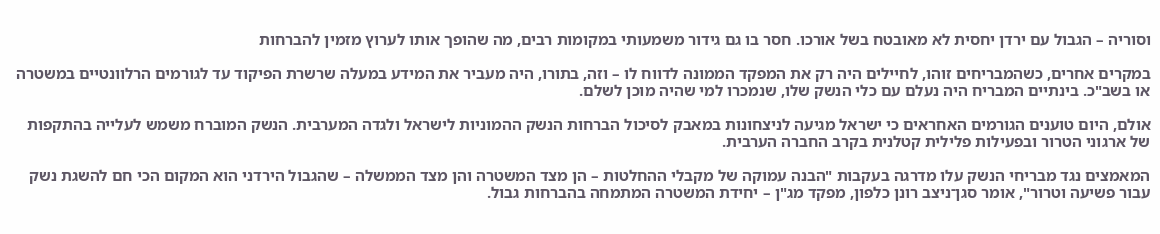וסוריה – הגבול עם ירדן יחסית לא מאובטח בשל אורכו. חסר בו גם גידור משמעותי במקומות רבים, מה שהופך אותו לערוץ מזמין להברחות

במקרים אחרים, כשהמבריחים זוהו, לחיילים היה רק את המפקד הממונה לדווח לו – וזה, בתורו, היה מעביר את המידע במעלה שרשרת הפיקוד עד לגורמים הרלוונטיים במשטרה או בשב"כ. בינתיים המבריח היה נעלם עם כלי הנשק שלו, שנמכרו למי שהיה מוכן לשלם.

אולם, היום טוענים הגורמים האחראים כי ישראל מגיעה לניצחונות במאבק לסיכול הברחות הנשק ההמוניות לישראל ולגדה המערבית. הנשק המוברח משמש לעלייה בהתקפות של ארגוני הטרור ובפעילות פלילית קטלנית בקרב החברה הערבית.

המאמצים נגד מבריחי הנשק עלו מדרגה בעקבות "הבנה עמוקה של מקבלי ההחלטות – הן מצד המשטרה והן מצד הממשלה – שהגבול הירדני הוא המקום הכי חם להשגת נשק עבור פשיעה וטרור", אומר סגן־ניצב רונן כלפון, מפקד מג"ן – יחידת המשטרה המתמחה בהברחות גבול.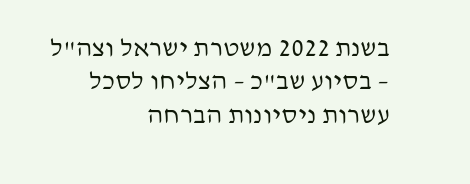בשנת 2022 משטרת ישראל וצה"ל – בסיוע שב"כ – הצליחו לסכל עשרות ניסיונות הברחה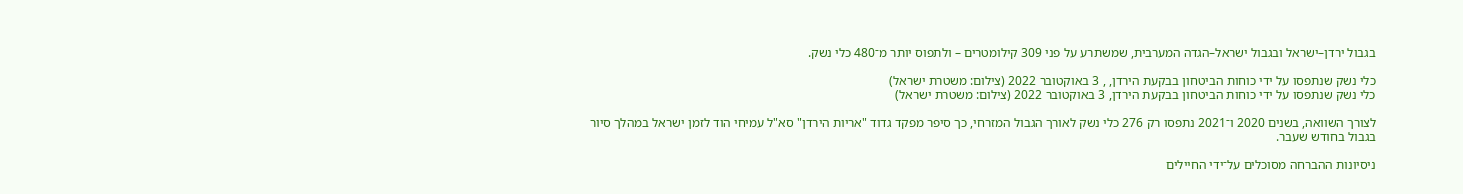בגבול ירדן–ישראל ובגבול ישראל–הגדה המערבית, שמשתרע על פני 309 קילומטרים – ולתפוס יותר מ־480 כלי נשק.

כלי נשק שנתפסו על ידי כוחות הביטחון בבקעת הירדן, , 3 באוקטובר 2022 (צילום: משטרת ישראל)
כלי נשק שנתפסו על ידי כוחות הביטחון בבקעת הירדן, 3 באוקטובר 2022 (צילום: משטרת ישראל)

לצורך השוואה, בשנים 2020 ו־2021 נתפסו רק 276 כלי נשק לאורך הגבול המזרחי, כך סיפר מפקד גדוד "אריות הירדן" סא"ל עמיחי הוד לזמן ישראל במהלך סיור בגבול בחודש שעבר.

ניסיונות ההברחה מסוכלים על־ידי החיילים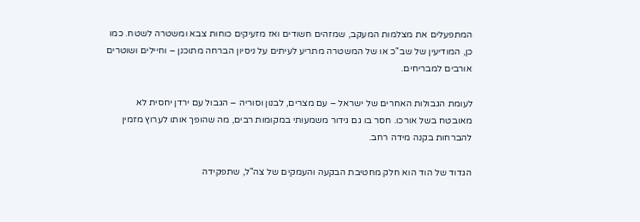המתפעלים את מצלמות המעקב, שמזהים חשודים ואז מזעיקים כוחות צבא ומשטרה לשטח. כמו כן, המודיעין של שב"כ או של המשטרה מתריע לעיתים על ניסיון הברחה מתוכנן – וחיילים ושוטרים אורבים למבריחים.

לעומת הגבולות האחרים של ישראל – עם מצרים, לבנון וסוריה – הגבול עם ירדן יחסית לא מאובטח בשל אורכו. חסר בו גם גידור משמעותי במקומות רבים, מה שהופך אותו לערוץ מזמין להברחות בקנה מידה רחב.

הגדוד של הוד הוא חלק מחטיבת הבקעה והעמקים של צה"ל, שתפקידה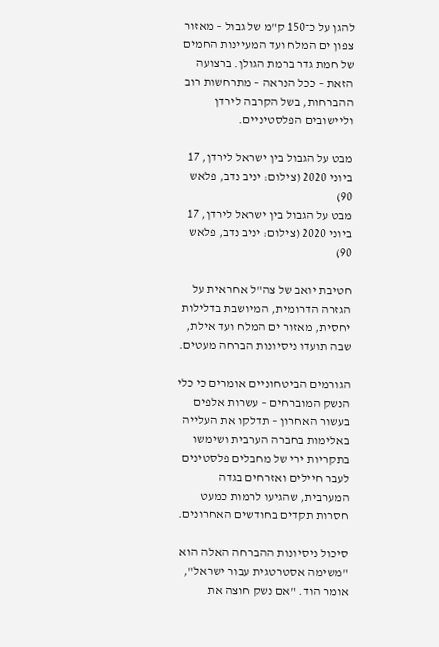להגן על כ־150 ק"מ של גבול – מאזור צפון ים המלח ועד המעיינות החמים של חמת גדר ברמת הגולן. ברצועה הזאת – ככל הנראה – מתרחשות רוב ההברחות, בשל הקרבה לירדן וליישובים הפלסטיניים.

מבט על הגבול בין ישראל לירדן, 17 ביוני 2020 (צילום: יניב נדב, פלאש 90)
מבט על הגבול בין ישראל לירדן, 17 ביוני 2020 (צילום: יניב נדב, פלאש 90)

חטיבת יואב של צה"ל אחראית על הגזרה הדרומית, המיושבת בדלילות יחסית, מאזור ים המלח ועד אילת, שבה תועדו ניסיונות הברחה מעטים.

הגורמים הביטחוניים אומרים כי כלי הנשק המוברחים – עשרות אלפים בעשור האחרון – תדלקו את העלייה באלימות בחברה הערבית ושימשו בתקריות ירי של מחבלים פלסטינים לעבר חיילים ואזרחים בגדה המערבית, שהגיעו לרמות כמעט חסרות תקדים בחודשים האחרונים.

סיכול ניסיונות ההברחה האלה הוא "משימה אסטרטגית עבור ישראל", אומר הוד. "אם נשק חוצה את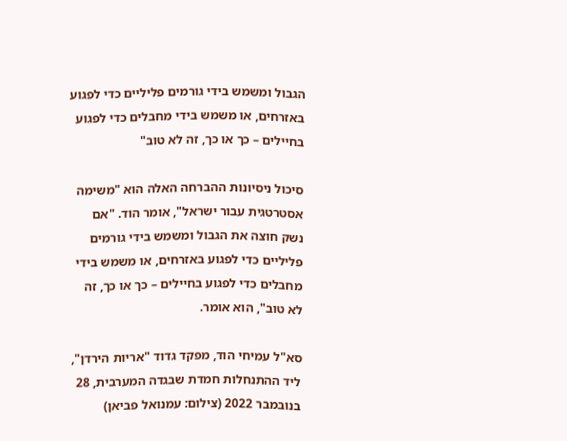הגבול ומשמש בידי גורמים פליליים כדי לפגוע באזרחים, או משמש בידי מחבלים כדי לפגוע בחיילים – כך או כך, זה לא טוב"

סיכול ניסיונות ההברחה האלה הוא "משימה אסטרטגית עבור ישראל", אומר הוד. "אם נשק חוצה את הגבול ומשמש בידי גורמים פליליים כדי לפגוע באזרחים, או משמש בידי מחבלים כדי לפגוע בחיילים – כך או כך, זה לא טוב", הוא אומר.

סא"ל עמיחי הוד, מפקד גדוד "אריות הירדן", ליד ההתנחלות חמדת שבגדה המערבית, 28 בנובמבר 2022 (צילום: עמנואל פביאן)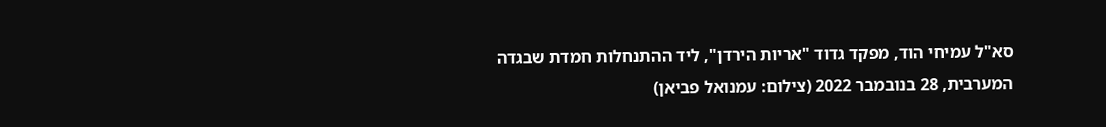סא"ל עמיחי הוד, מפקד גדוד "אריות הירדן", ליד ההתנחלות חמדת שבגדה המערבית, 28 בנובמבר 2022 (צילום: עמנואל פביאן)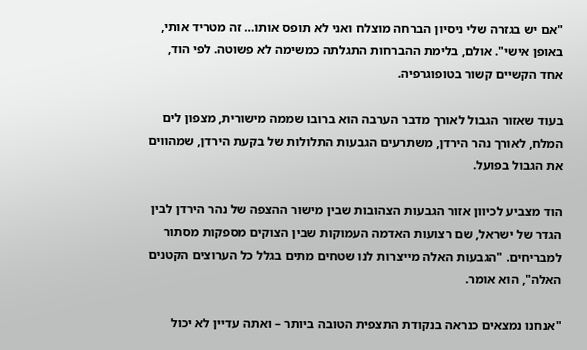"אם יש בגזרה שלי ניסיון הברחה מוצלח ואני לא תופס אותו… זה מטריד אותי, באופן אישי". אולם, בלימת ההברחות התגלתה כמשימה לא פשוטה. לפי הוד, אחד הקשיים קשור בטופוגרפיה.

בעוד שאזור הגבול לאורך מדבר הערבה הוא ברובו שממה מישורית, מצפון לים המלח, לאורך נהר הירדן, משתרעים הגבעות התלולות של בקעת הירדן, שמהווים את הגבול בפועל.

הוד מצביע לכיוון אזור הגבעות הצהובות שבין מישור ההצפה של נהר הירדן לבין הגדר של ישראל, שם רצועות האדמה העמוקות שבין הצוקים מספקות מסתור למבריחים. "הגבעות האלה מייצרות לנו שטחים מתים בגלל כל הערוצים הקטנים האלה", הוא אומר.

"אנחנו נמצאים כנראה בנקודת התצפית הטובה ביותר – ואתה עדיין לא יכול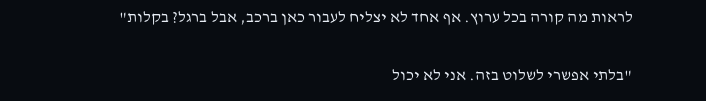לראות מה קורה בכל ערוץ. אף אחד לא יצליח לעבור כאן ברכב, אבל ברגל? בקלות"

"בלתי אפשרי לשלוט בזה. אני לא יכול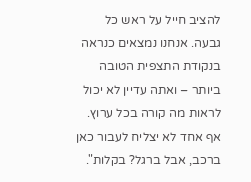להציב חייל על ראש כל גבעה. אנחנו נמצאים כנראה בנקודת התצפית הטובה ביותר – ואתה עדיין לא יכול לראות מה קורה בכל ערוץ. אף אחד לא יצליח לעבור כאן ברכב, אבל ברגל? בקלות".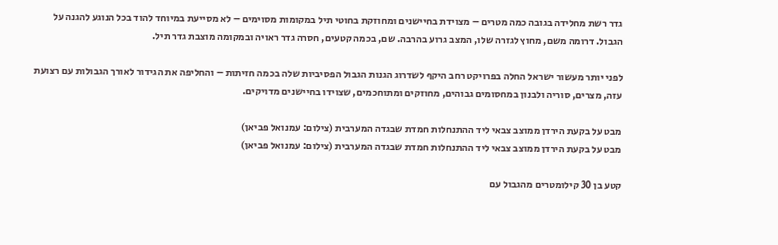גדר רשת מחלידה בגובה כמה מטרים – מצוידת בחיישנים ומחוזקת בחוטי תיל במקומות מסוימים – לא מסייעת במיוחד להוד בכל הנוגע להגנה על הגבול. דרומה משם, מחוץ לגזרה שלו, המצב גרוע בהרבה. שם, בכמה קטעים, חסרה גדר ראויה ובמקומה מוצבת גדר תיל.

לפני יותר מעשור ישראל החלה בפרויקט רחב היקף לשדרוג הגנות הגבול הפסיביות שלה בכמה חזיתות – והחליפה את הגידור לאורך הגבולות עם רצועת עזה, מצרים, סוריה ולבנון במחסומים גבוהים, מחוזקים ומתוחכמים, שצוידו בחיישנים מדויקים.

מבט על בקעת הירדן ממוצב צבאי ליד ההתנחלות חמדת שבגדה המערבית (צילום: עמנואל פביאן)
מבט על בקעת הירדן ממוצב צבאי ליד ההתנחלות חמדת שבגדה המערבית (צילום: עמנואל פביאן)

קטע בן 30 קילומטרים מהגבול עם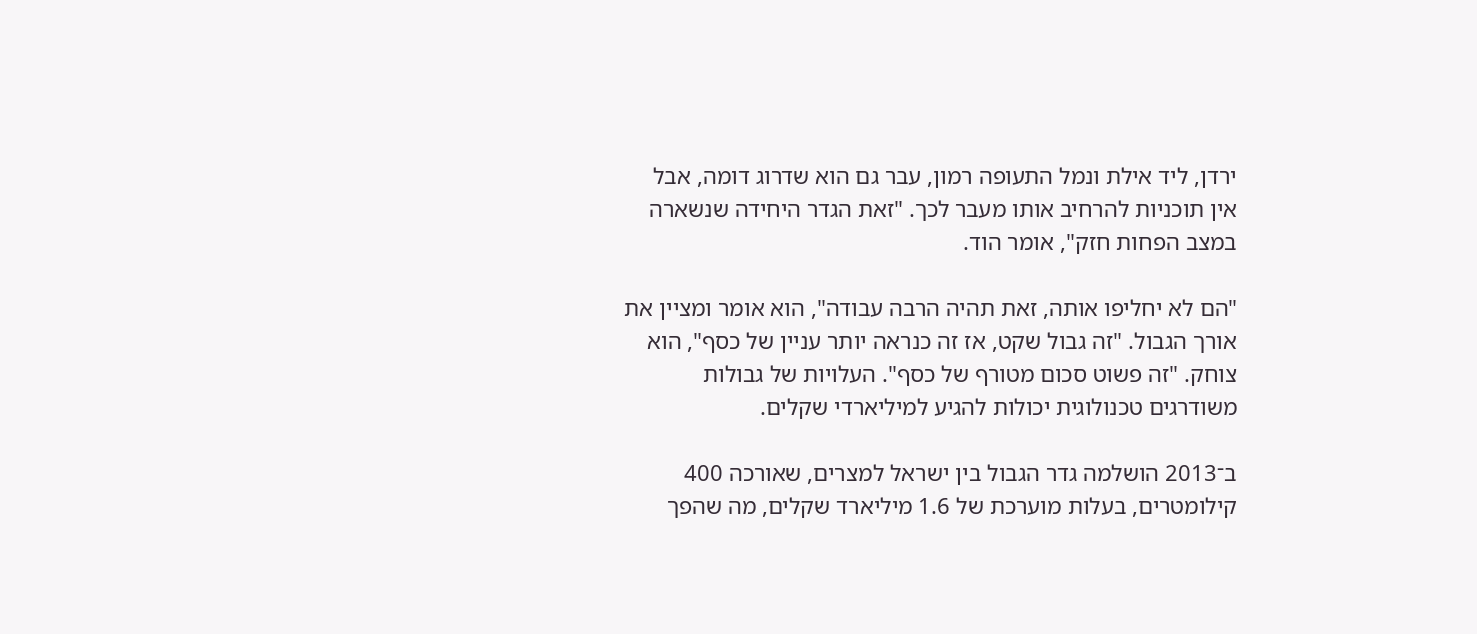ירדן, ליד אילת ונמל התעופה רמון, עבר גם הוא שדרוג דומה, אבל אין תוכניות להרחיב אותו מעבר לכך. "זאת הגדר היחידה שנשארה במצב הפחות חזק", אומר הוד.

"הם לא יחליפו אותה, זאת תהיה הרבה עבודה", הוא אומר ומציין את אורך הגבול. "זה גבול שקט, אז זה כנראה יותר עניין של כסף", הוא צוחק. "זה פשוט סכום מטורף של כסף". העלויות של גבולות משודרגים טכנולוגית יכולות להגיע למיליארדי שקלים.

ב־2013 הושלמה גדר הגבול בין ישראל למצרים, שאורכה 400 קילומטרים, בעלות מוערכת של 1.6 מיליארד שקלים, מה שהפך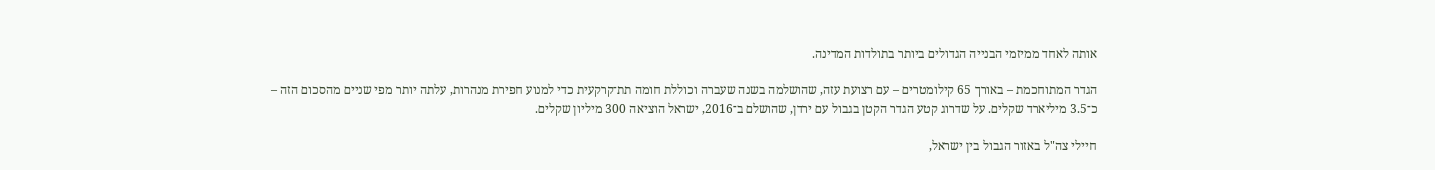אותה לאחד ממיזמי הבנייה הגדולים ביותר בתולדות המדינה.

הגדר המתוחכמת – באורך 65 קילומטרים – עם רצועת עזה, שהושלמה בשנה שעברה וכוללת חומה תת־קרקעית כדי למנוע חפירת מנהרות, עלתה יותר מפי שניים מהסכום הזה – כ־3.5 מיליארד שקלים. על שדרוג קטע הגדר הקטן בגבול עם ירדן, שהושלם ב־2016, ישראל הוציאה 300 מיליון שקלים.

חיילי צה"ל באזור הגבול בין ישראל,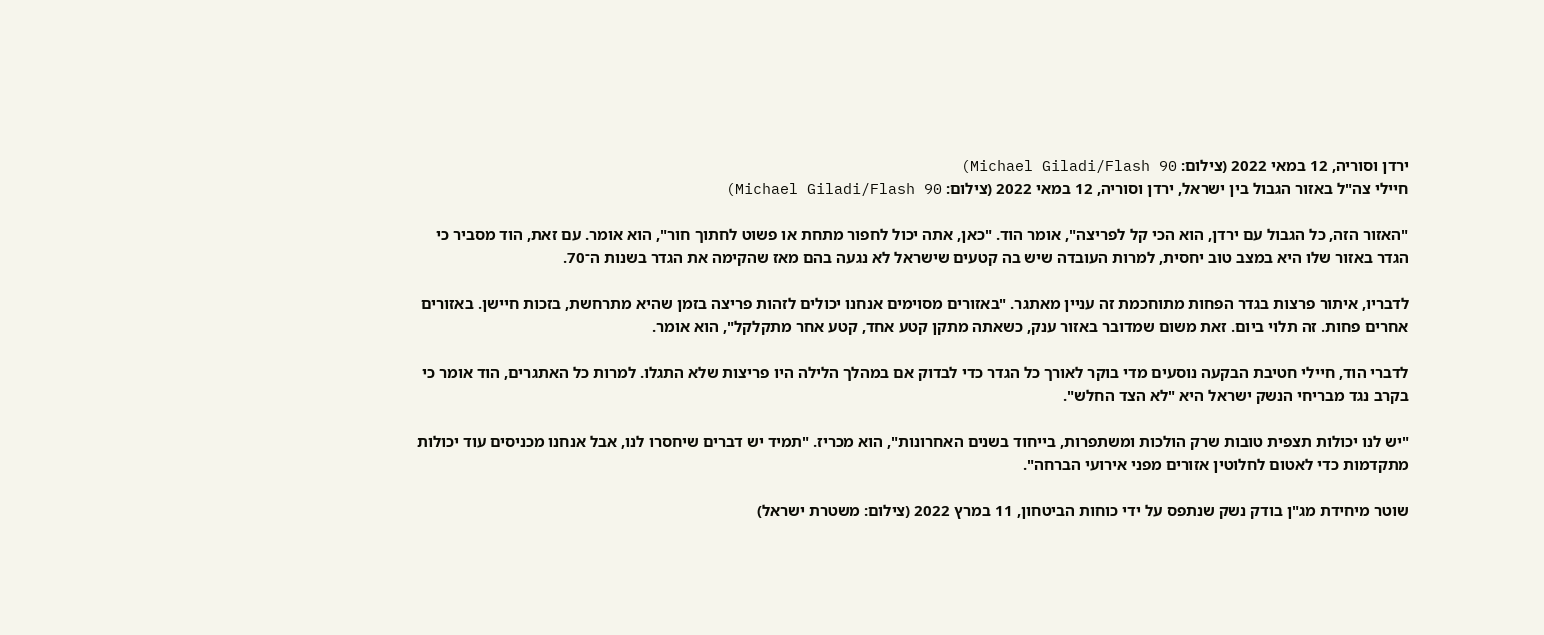ירדן וסוריה, 12 במאי 2022 (צילום: Michael Giladi/Flash 90)
חיילי צה"ל באזור הגבול בין ישראל, ירדן וסוריה, 12 במאי 2022 (צילום: Michael Giladi/Flash 90)

"האזור הזה, כל הגבול עם ירדן, הוא הכי קל לפריצה", אומר הוד. "כאן, אתה יכול לחפור מתחת או פשוט לחתוך חור", הוא אומר. עם זאת, הוד מסביר כי הגדר באזור שלו היא במצב טוב יחסית, למרות העובדה שיש בה קטעים שישראל לא נגעה בהם מאז שהקימה את הגדר בשנות ה־70.

לדבריו, איתור פרצות בגדר הפחות מתוחכמת זה עניין מאתגר. "באזורים מסוימים אנחנו יכולים לזהות פריצה בזמן שהיא מתרחשת, בזכות חיישן. באזורים אחרים פחות. זה תלוי ביום. זאת משום שמדובר באזור ענק, כשאתה מתקן קטע אחד, קטע אחר מתקלקל", הוא אומר.

לדברי הוד, חיילי חטיבת הבקעה נוסעים מדי בוקר לאורך כל הגדר כדי לבדוק אם במהלך הלילה היו פריצות שלא התגלו. למרות כל האתגרים, הוד אומר כי בקרב נגד מבריחי הנשק ישראל היא "לא הצד החלש".

"יש לנו יכולות תצפית טובות שרק הולכות ומשתפרות, בייחוד בשנים האחרונות", הוא מכריז. "תמיד יש דברים שיחסרו לנו, אבל אנחנו מכניסים עוד יכולות מתקדמות כדי לאטום לחלוטין אזורים מפני אירועי הברחה".

שוטר מיחידת מג"ן בודק נשק שנתפס על ידי כוחות הביטחון, 11 במרץ 2022 (צילום: משטרת ישראל)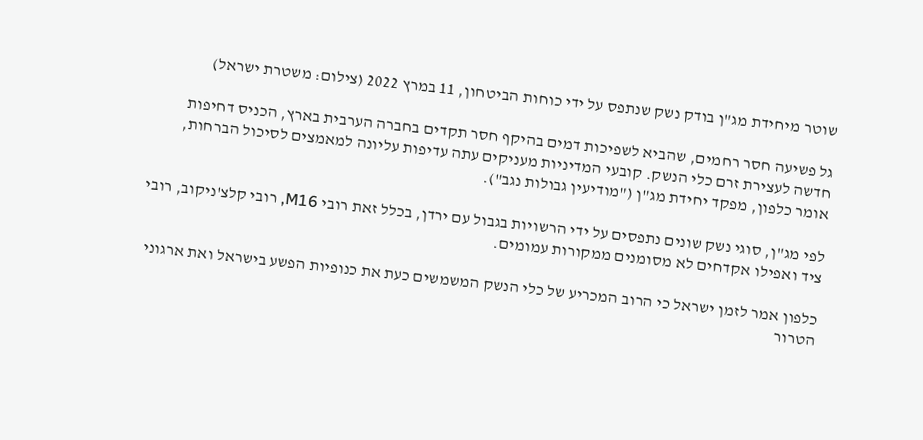שוטר מיחידת מג"ן בודק נשק שנתפס על ידי כוחות הביטחון, 11 במרץ 2022 (צילום: משטרת ישראל)

גל פשיעה חסר רחמים, שהביא לשפיכות דמים בהיקף חסר תקדים בחברה הערבית בארץ, הכניס דחיפות חדשה לעצירת זרם כלי הנשק. קובעי המדיניות מעניקים עתה עדיפות עליונה למאמצים לסיכול הברחות, אומר כלפון, מפקד יחידת מג"ן ("מודיעין גבולות נגב").

לפי מג"ן, סוגי נשק שונים נתפסים על ידי הרשויות בגבול עם ירדן, בכלל זאת רובי M16, רובי קלצ'ניקוב, רובי ציד ואפילו אקדחים לא מסומנים ממקורות עמומים.

כלפון אמר לזמן ישראל כי הרוב המכריע של כלי הנשק המשמשים כעת את כנופיות הפשע בישראל ואת ארגוני הטרור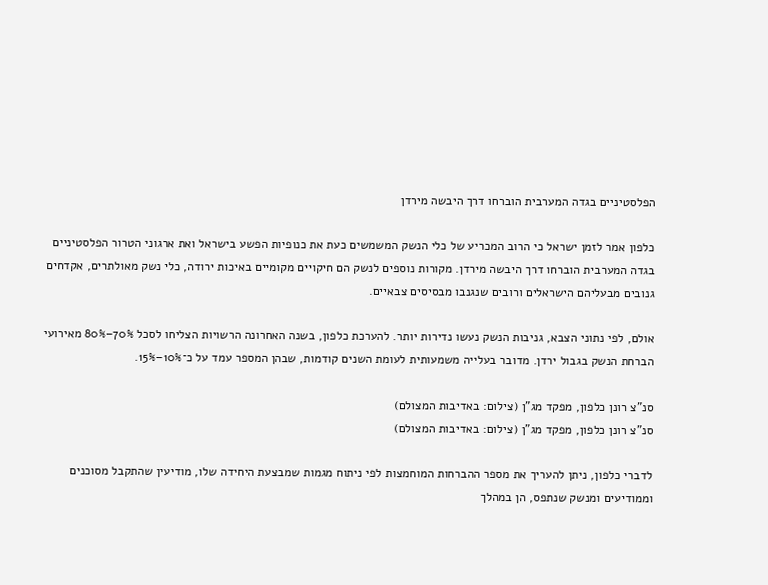הפלסטיניים בגדה המערבית הוברחו דרך היבשה מירדן

כלפון אמר לזמן ישראל כי הרוב המכריע של כלי הנשק המשמשים כעת את כנופיות הפשע בישראל ואת ארגוני הטרור הפלסטיניים בגדה המערבית הוברחו דרך היבשה מירדן. מקורות נוספים לנשק הם חיקויים מקומיים באיכות ירודה, כלי נשק מאולתרים, אקדחים גנובים מבעליהם הישראלים ורובים שנגנבו מבסיסים צבאיים.

אולם, לפי נתוני הצבא, גניבות הנשק נעשו נדירות יותר. להערכת כלפון, בשנה האחרונה הרשויות הצליחו לסכל 70%–80% מאירועי הברחת הנשק בגבול ירדן. מדובר בעלייה משמעותית לעומת השנים קודמות, שבהן המספר עמד על כ־10%–15%.

סנ"צ רונן כלפון, מפקד מג"ן (צילום: באדיבות המצולם)
סנ"צ רונן כלפון, מפקד מג"ן (צילום: באדיבות המצולם)

לדברי כלפון, ניתן להעריך את מספר ההברחות המוחמצות לפי ניתוח מגמות שמבצעת היחידה שלו, מודיעין שהתקבל מסוכנים וממודיעים ומנשק שנתפס, הן במהלך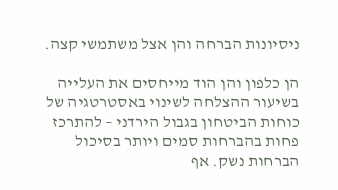ניסיונות הברחה והן אצל משתמשי קצה.

הן כלפון והן הוד מייחסים את העלייה בשיעור ההצלחה לשינוי באסטרטגיה של כוחות הביטחון בגבול הירדני – להתרכז פחות בהברחות סמים ויותר בסיכול הברחות נשק. אף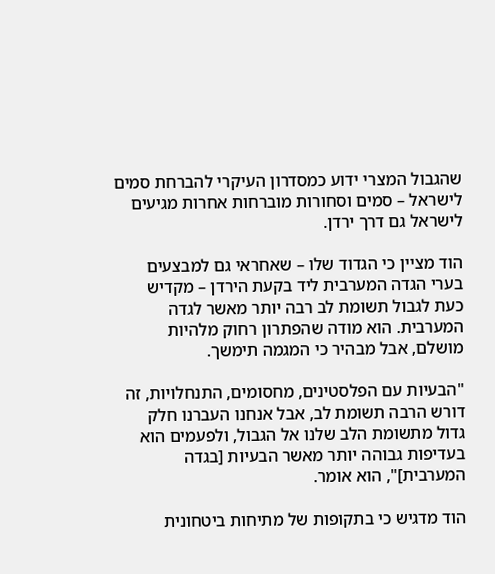שהגבול המצרי ידוע כמסדרון העיקרי להברחת סמים לישראל – סמים וסחורות מוברחות אחרות מגיעים לישראל גם דרך ירדן.

הוד מציין כי הגדוד שלו – שאחראי גם למבצעים בערי הגדה המערבית ליד בקעת הירדן – מקדיש כעת לגבול תשומת לב רבה יותר מאשר לגדה המערבית. הוא מודה שהפתרון רחוק מלהיות מושלם, אבל מבהיר כי המגמה תימשך.

"הבעיות עם הפלסטינים, מחסומים, התנחלויות, זה דורש הרבה תשומת לב, אבל אנחנו העברנו חלק גדול מתשומת הלב שלנו אל הגבול, ולפעמים הוא בעדיפות גבוהה יותר מאשר הבעיות [בגדה המערבית]", הוא אומר.

הוד מדגיש כי בתקופות של מתיחות ביטחונית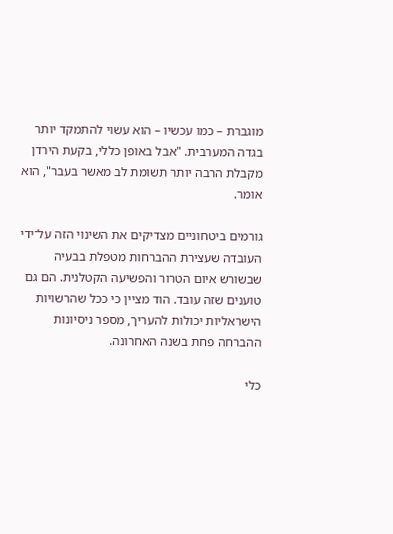מוגברת – כמו עכשיו – הוא עשוי להתמקד יותר בגדה המערבית. "אבל באופן כללי, בקעת הירדן מקבלת הרבה יותר תשומת לב מאשר בעבר", הוא אומר.

גורמים ביטחוניים מצדיקים את השינוי הזה על־ידי העובדה שעצירת ההברחות מטפלת בבעיה שבשורש איום הטרור והפשיעה הקטלנית. הם גם טוענים שזה עובד. הוד מציין כי ככל שהרשויות הישראליות יכולות להעריך, מספר ניסיונות ההברחה פחת בשנה האחרונה.

כלי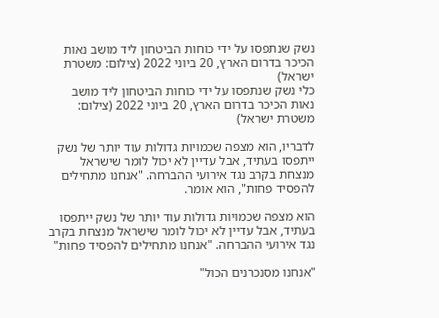נשק שנתפסו על ידי כוחות הביטחון ליד מושב נאות הכיכר בדרום הארץ, 20 ביוני 2022 (צילום: משטרת ישראל)
כלי נשק שנתפסו על ידי כוחות הביטחון ליד מושב נאות הכיכר בדרום הארץ, 20 ביוני 2022 (צילום: משטרת ישראל)

לדבריו, הוא מצפה שכמויות גדולות עוד יותר של נשק ייתפסו בעתיד, אבל עדיין לא יכול לומר שישראל מנצחת בקרב נגד אירועי ההברחה. "אנחנו מתחילים להפסיד פחות", הוא אומר.

הוא מצפה שכמויות גדולות עוד יותר של נשק ייתפסו בעתיד, אבל עדיין לא יכול לומר שישראל מנצחת בקרב נגד אירועי ההברחה. "אנחנו מתחילים להפסיד פחות"

"אנחנו מסנכרנים הכול"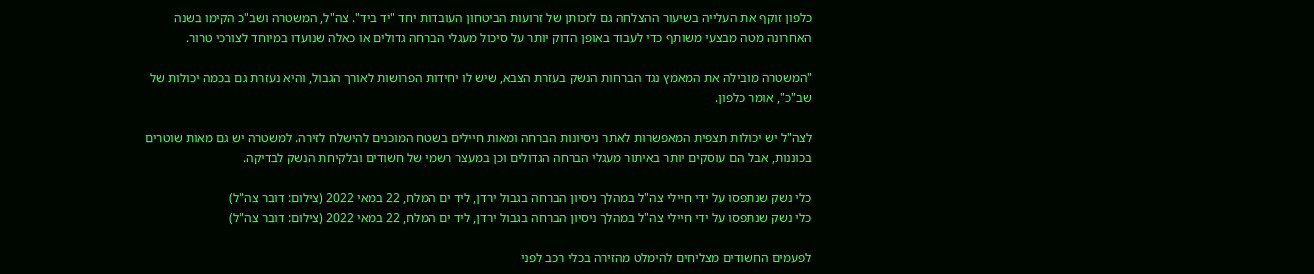כלפון זוקף את העלייה בשיעור ההצלחה גם לזכותן של זרועות הביטחון העובדות יחד "יד ביד". צה"ל, המשטרה ושב"כ הקימו בשנה האחרונה מטה מבצעי משותף כדי לעבוד באופן הדוק יותר על סיכול מעגלי הברחה גדולים או כאלה שנועדו במיוחד לצורכי טרור.

"המשטרה מובילה את המאמץ נגד הברחות הנשק בעזרת הצבא, שיש לו יחידות הפרושות לאורך הגבול, והיא נעזרת גם בכמה יכולות של שב"כ", אומר כלפון.

לצה"ל יש יכולות תצפית המאפשרות לאתר ניסיונות הברחה ומאות חיילים בשטח המוכנים להישלח לזירה. למשטרה יש גם מאות שוטרים בכוננות, אבל הם עוסקים יותר באיתור מעגלי הברחה הגדולים וכן במעצר רשמי של חשודים ובלקיחת הנשק לבדיקה.

כלי נשק שנתפסו על ידי חיילי צה"ל במהלך ניסיון הברחה בגבול ירדן, ליד ים המלח, 22 במאי 2022 (צילום: דובר צה"ל)
כלי נשק שנתפסו על ידי חיילי צה"ל במהלך ניסיון הברחה בגבול ירדן, ליד ים המלח, 22 במאי 2022 (צילום: דובר צה"ל)

לפעמים החשודים מצליחים להימלט מהזירה בכלי רכב לפני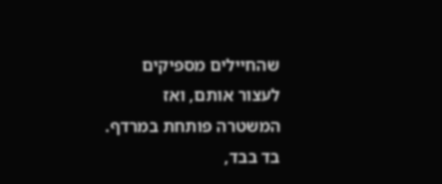שהחיילים מספיקים לעצור אותם, ואז המשטרה פותחת במרדף. בד בבד,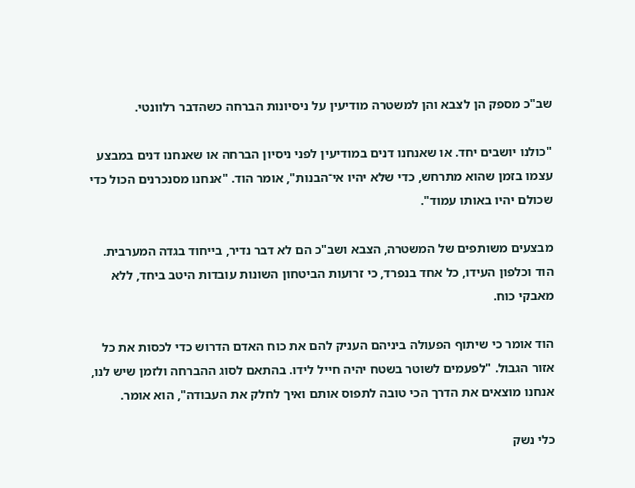שב"כ מספק הן לצבא והן למשטרה מודיעין על ניסיונות הברחה כשהדבר רלוונטי.

"כולנו יושבים יחד. או שאנחנו דנים במודיעין לפני ניסיון הברחה או שאנחנו דנים במבצע עצמו בזמן שהוא מתרחש, כדי שלא יהיו אי־הבנות", אומר הוד. "אנחנו מסנכרנים הכול כדי שכולם יהיו באותו עמוד".

מבצעים משותפים של המשטרה, הצבא ושב"כ הם לא דבר נדיר, בייחוד בגדה המערבית. הוד וכלפון העידו, כל אחד בנפרד, כי זרועות הביטחון השונות עובדות היטב ביחד, ללא מאבקי כוח.

הוד אומר כי שיתוף הפעולה ביניהם העניק להם את כוח האדם הדרוש כדי לכסות את כל אזור הגבול. "לפעמים לשוטר בשטח יהיה חייל לידו. בהתאם לסוג ההברחה ולזמן שיש לנו, אנחנו מוצאים את הדרך הכי טובה לתפוס אותם ואיך לחלק את העבודה", הוא אומר.

כלי נשק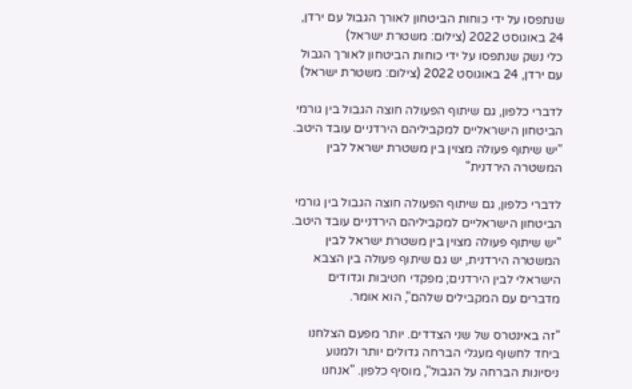שנתפסו על ידי כוחות הביטחון לאורך הגבול עם ירדן, 24 באוגוסט 2022 (צילום: משטרת ישראל)
כלי נשק שנתפסו על ידי כוחות הביטחון לאורך הגבול עם ירדן, 24 באוגוסט 2022 (צילום: משטרת ישראל)

לדברי כלפון, גם שיתוף הפעולה חוצה הגבול בין גורמי הביטחון הישראליים למקביליהם הירדניים עובד היטב. "יש שיתוף פעולה מצוין בין משטרת ישראל לבין המשטרה הירדנית"

לדברי כלפון, גם שיתוף הפעולה חוצה הגבול בין גורמי הביטחון הישראליים למקביליהם הירדניים עובד היטב. "יש שיתוף פעולה מצוין בין משטרת ישראל לבין המשטרה הירדנית, יש גם שיתוף פעולה בין הצבא הישראלי לבין הירדנים; מפקדי חטיבות וגדודים מדברים עם המקבילים שלהם", הוא אומר.

"זה באינטרס של שני הצדדים. יותר מפעם הצלחנו ביחד לחשוף מעגלי הברחה גדולים יותר ולמנוע ניסיונות הברחה על הגבול", מוסיף כלפון. "אנחנו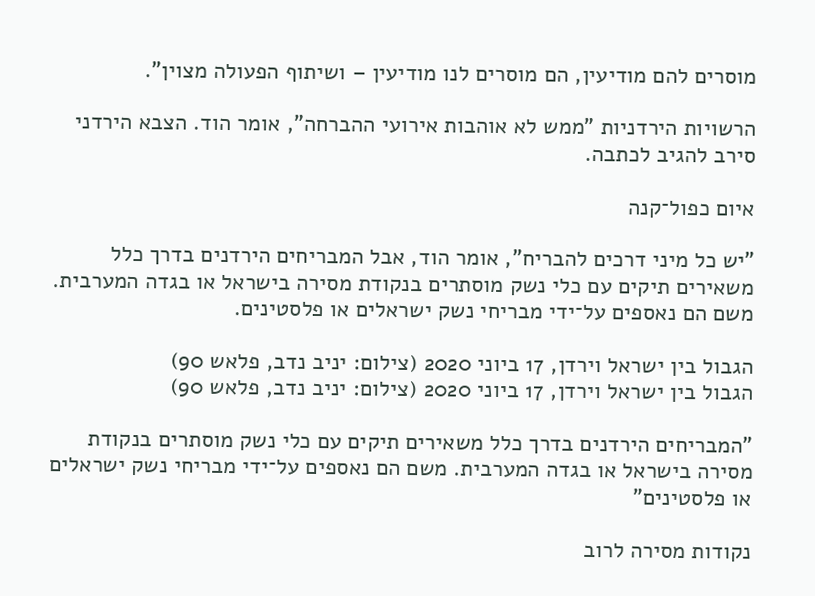מוסרים להם מודיעין, הם מוסרים לנו מודיעין – ושיתוף הפעולה מצוין".

הרשויות הירדניות "ממש לא אוהבות אירועי ההברחה", אומר הוד. הצבא הירדני סירב להגיב לכתבה.

איום כפול־קנה

"יש כל מיני דרכים להבריח", אומר הוד, אבל המבריחים הירדנים בדרך כלל משאירים תיקים עם כלי נשק מוסתרים בנקודת מסירה בישראל או בגדה המערבית. משם הם נאספים על־ידי מבריחי נשק ישראלים או פלסטינים.

הגבול בין ישראל וירדן, 17 ביוני 2020 (צילום: יניב נדב, פלאש 90)
הגבול בין ישראל וירדן, 17 ביוני 2020 (צילום: יניב נדב, פלאש 90)

"המבריחים הירדנים בדרך כלל משאירים תיקים עם כלי נשק מוסתרים בנקודת מסירה בישראל או בגדה המערבית. משם הם נאספים על־ידי מבריחי נשק ישראלים או פלסטינים"

נקודות מסירה לרוב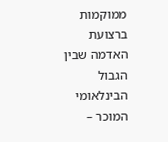ממוקמות ברצועת האדמה שבין הגבול הבינלאומי המוכר –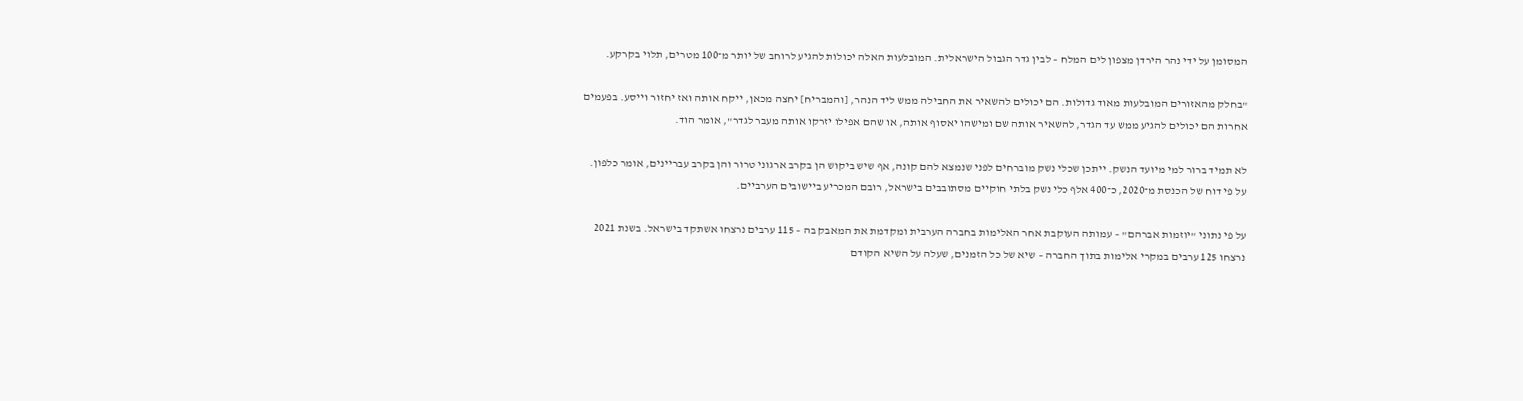המסומן על ידי נהר הירדן מצפון לים המלח – לבין גדר הגבול הישראלית. המובלעות האלה יכולות להגיע לרוחב של יותר מ־100 מטרים, תלוי בקרקע.

"בחלק מהאזורים המובלעות מאוד גדולות. הם יכולים להשאיר את החבילה ממש ליד הנהר, [והמבריח] יחצה מכאן, ייקח אותה ואז יחזור וייסע. בפעמים אחרות הם יכולים להגיע ממש עד הגדר, להשאיר אותה שם ומישהו יאסוף אותה, או שהם אפילו יזרקו אותה מעבר לגדר", אומר הוד.

לא תמיד ברור למי מיועד הנשק. ייתכן שכלי נשק מוברחים לפני שנמצא להם קונה, אף שיש ביקוש הן בקרב ארגוני טרור והן בקרב עבריינים, אומר כלפון. על פי דוח של הכנסת מ־2020, כ־400 אלף כלי נשק בלתי חוקיים מסתובבים בישראל, רובם המכריע ביישובים הערביים.

על פי נתוני "יוזמות אברהם" – עמותה העוקבת אחר האלימות בחברה הערבית ומקדמת את המאבק בה – 115 ערבים נרצחו אשתקד בישראל. בשנת 2021 נרצחו 125 ערבים במקרי אלימות בתוך החברה – שיא של כל הזמנים, שעלה על השיא הקודם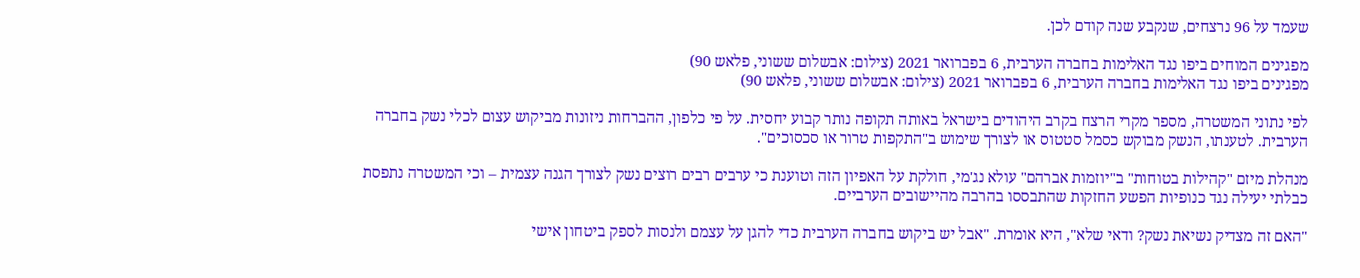שעמד על 96 נרצחים, שנקבע שנה קודם לכן.

מפגינים המוחים ביפו נגד האלימות בחברה הערבית, 6 בפברואר 2021 (צילום: אבשלום ששוני, פלאש 90)
מפגינים ביפו נגד האלימות בחברה הערבית, 6 בפברואר 2021 (צילום: אבשלום ששוני, פלאש 90)

לפי נתוני המשטרה, מספר מקרי הרצח בקרב היהודים בישראל באותה תקופה נותר קבוע יחסית. על פי כלפון, ההברחות ניזונות מביקוש עצום לכלי נשק בחברה הערבית. לטענתו, הנשק מבוקש כסמל סטטוס או לצורך שימוש ב"התקפות טרור או סכסוכים".

מנהלת מיזם "קהילות בטוחות" ב"יוזמות אברהם" עולא נג'מי, חולקת על האפיון הזה וטוענת כי ערבים רבים רוצים נשק לצורך הגנה עצמית – וכי המשטרה נתפסת כבלתי יעילה נגד כנופיות הפשע החזקות שהתבססו בהרבה מהיישובים הערביים.

"האם זה מצדיק נשיאת נשק? ודאי שלא", היא אומרת. "אבל יש ביקוש בחברה הערבית כדי להגן על עצמם ולנסות לספק ביטחון אישי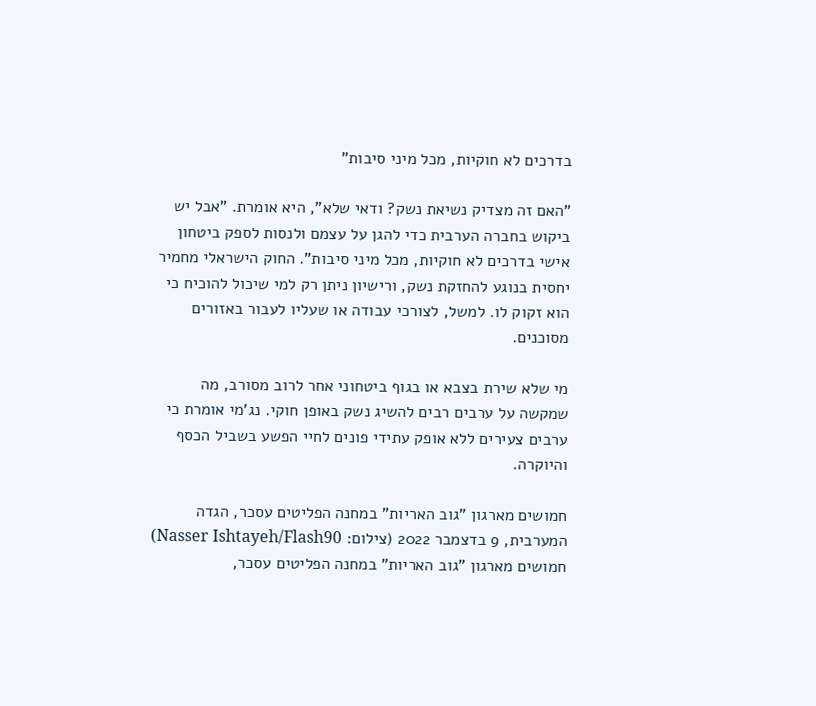בדרכים לא חוקיות, מכל מיני סיבות"

"האם זה מצדיק נשיאת נשק? ודאי שלא", היא אומרת. "אבל יש ביקוש בחברה הערבית כדי להגן על עצמם ולנסות לספק ביטחון אישי בדרכים לא חוקיות, מכל מיני סיבות". החוק הישראלי מחמיר יחסית בנוגע להחזקת נשק, ורישיון ניתן רק למי שיכול להוכיח כי הוא זקוק לו. למשל, לצורכי עבודה או שעליו לעבור באזורים מסוכנים.

מי שלא שירת בצבא או בגוף ביטחוני אחר לרוב מסורב, מה שמקשה על ערבים רבים להשיג נשק באופן חוקי. נג'מי אומרת כי ערבים צעירים ללא אופק עתידי פונים לחיי הפשע בשביל הכסף והיוקרה.

חמושים מארגון "גוב האריות" במחנה הפליטים עסכר, הגדה המערבית, 9 בדצמבר 2022 (צילום: Nasser Ishtayeh/Flash90)
חמושים מארגון "גוב האריות" במחנה הפליטים עסכר,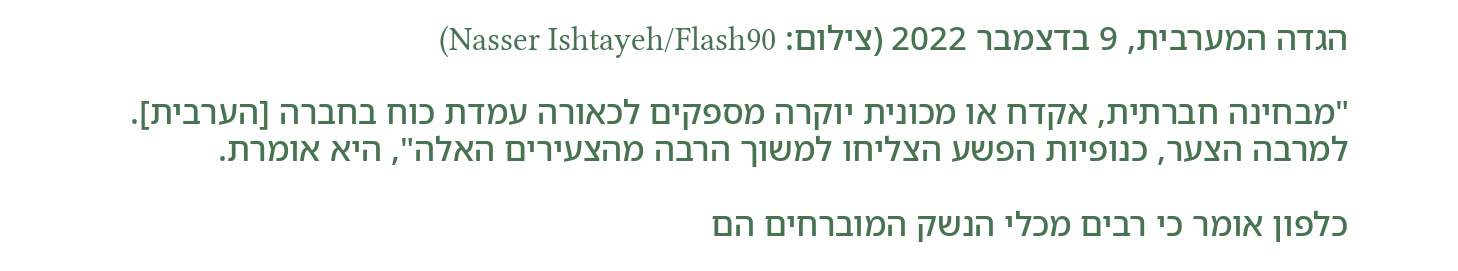הגדה המערבית, 9 בדצמבר 2022 (צילום: Nasser Ishtayeh/Flash90)

"מבחינה חברתית, אקדח או מכונית יוקרה מספקים לכאורה עמדת כוח בחברה [הערבית]. למרבה הצער, כנופיות הפשע הצליחו למשוך הרבה מהצעירים האלה", היא אומרת.

כלפון אומר כי רבים מכלי הנשק המוברחים הם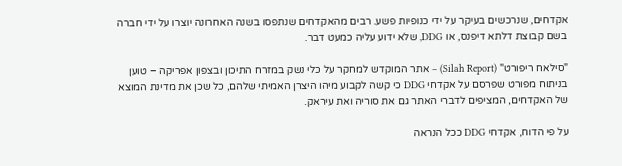אקדחים, שנרכשים בעיקר על ידי כנופיות פשע. רבים מהאקדחים שנתפסו בשנה האחרונה יוצרו על ידי חברה בשם קבוצת דלתא דיפנס, או DDG, שלא ידוע עליה כמעט דבר.

"סילאח ריפורט" (Silah Report) – אתר המוקדש למחקר על כלי נשק במזרח התיכון ובצפון אפריקה – טוען בניתוח מפורט שפרסם על אקדחי DDG כי קשה לקבוע מיהו היצרן האמיתי שלהם, כל שכן את מדינת המוצא של האקדחים, המציפים לדברי האתר גם את סוריה ואת עיראק.

על פי הדוח, אקדחי DDG ככל הנראה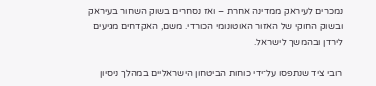נמכרים לעיראק ממדינה אחרת – ואז נסחרים בשוק השחור בעיראק ובשוק החוקי של האזור האוטונומי הכורדי. משם, האקדחים מגיעים לירדן ובהמשך לישראל.

רובי ציד שנתפסו על־ידי כוחות הביטחון הישראליים במהלך ניסיון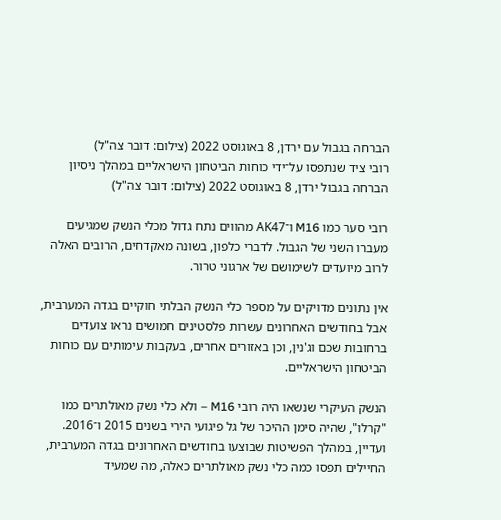הברחה בגבול עם ירדן, 8 באוגוסט 2022 (צילום: דובר צה"ל)
רובי ציד שנתפסו על־ידי כוחות הביטחון הישראליים במהלך ניסיון הברחה בגבול ירדן, 8 באוגוסט 2022 (צילום: דובר צה"ל)

רובי סער כמו M16 ו־AK47 מהווים נתח גדול מכלי הנשק שמגיעים מעברו השני של הגבול. לדברי כלפון, בשונה מאקדחים, הרובים האלה לרוב מיועדים לשימושם של ארגוני טרור.

אין נתונים מדויקים על מספר כלי הנשק הבלתי חוקיים בגדה המערבית, אבל בחודשים האחרונים עשרות פלסטינים חמושים נראו צועדים ברחובות שכם וג'נין, וכן באזורים אחרים, בעקבות עימותים עם כוחות הביטחון הישראליים.

הנשק העיקרי שנשאו היה רובי M16 – ולא כלי נשק מאולתרים כמו "קרלו", שהיה סימן ההיכר של גל פיגועי הירי בשנים 2015 ו־2016. ועדיין, במהלך הפשיטות שבוצעו בחודשים האחרונים בגדה המערבית, החיילים תפסו כמה כלי נשק מאולתרים כאלה, מה שמעיד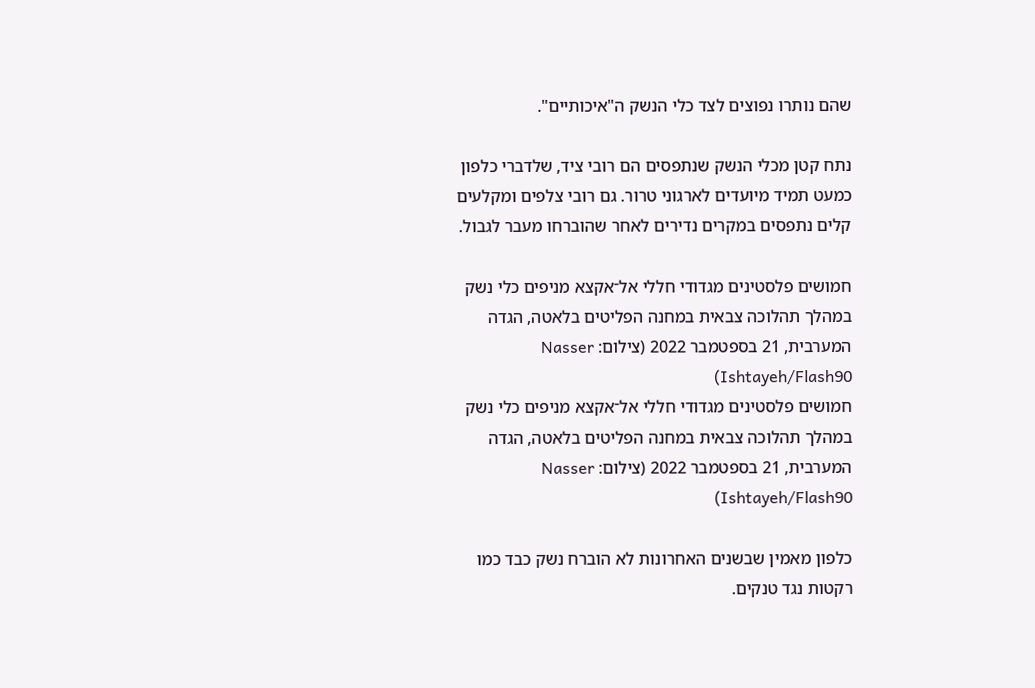שהם נותרו נפוצים לצד כלי הנשק ה"איכותיים".

נתח קטן מכלי הנשק שנתפסים הם רובי ציד, שלדברי כלפון כמעט תמיד מיועדים לארגוני טרור. גם רובי צלפים ומקלעים קלים נתפסים במקרים נדירים לאחר שהוברחו מעבר לגבול.

חמושים פלסטינים מגדודי חללי אל־אקצא מניפים כלי נשק במהלך תהלוכה צבאית במחנה הפליטים בלאטה, הגדה המערבית, 21 בספטמבר 2022 (צילום: Nasser Ishtayeh/Flash90)
חמושים פלסטינים מגדודי חללי אל־אקצא מניפים כלי נשק במהלך תהלוכה צבאית במחנה הפליטים בלאטה, הגדה המערבית, 21 בספטמבר 2022 (צילום: Nasser Ishtayeh/Flash90)

כלפון מאמין שבשנים האחרונות לא הוברח נשק כבד כמו רקטות נגד טנקים.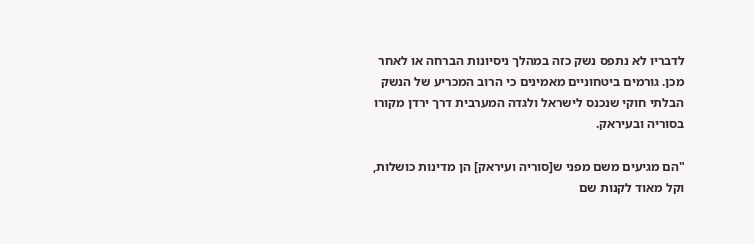לדבריו לא נתפס נשק כזה במהלך ניסיונות הברחה או לאחר מכן. גורמים ביטחוניים מאמינים כי הרוב המכריע של הנשק הבלתי חוקי שנכנס לישראל ולגדה המערבית דרך ירדן מקורו בסוריה ובעיראק.

"הם מגיעים משם מפני ש[סוריה ועיראק] הן מדינות כושלות, וקל מאוד לקנות שם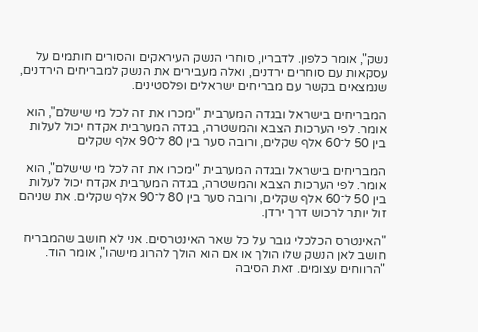נשק", אומר כלפון. לדבריו, סוחרי הנשק העיראקים והסורים חותמים על עסקאות עם סוחרים ירדנים, ואלה מעבירים את הנשק למבריחים הירדנים, שנמצאים בקשר עם מבריחים ישראלים ופלסטינים.

המבריחים בישראל ובגדה המערבית "ימכרו את זה לכל מי שישלם", הוא אומר. לפי הערכות הצבא והמשטרה, בגדה המערבית אקדח יכול לעלות בין 50 ל־60 אלף שקלים, ורובה סער בין 80 ל־90 אלף שקלים

המבריחים בישראל ובגדה המערבית "ימכרו את זה לכל מי שישלם", הוא אומר. לפי הערכות הצבא והמשטרה, בגדה המערבית אקדח יכול לעלות בין 50 ל־60 אלף שקלים, ורובה סער בין 80 ל־90 אלף שקלים. את שניהם זול יותר לרכוש דרך ירדן.

"האינטרס הכלכלי גובר על כל שאר האינטרסים. אני לא חושב שהמבריח חושב לאן הנשק שלו הולך או אם הוא הולך להרוג מישהו", אומר הוד. "הרווחים עצומים. זאת הסיבה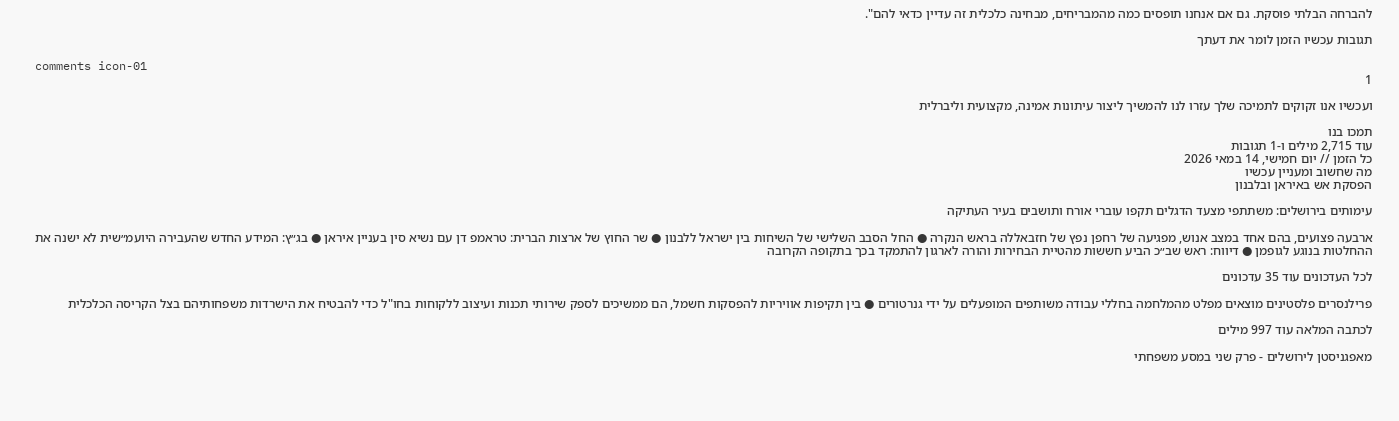להברחה הבלתי פוסקת. גם אם אנחנו תופסים כמה מהמבריחים, מבחינה כלכלית זה עדיין כדאי להם".

תגובות עכשיו הזמן לומר את דעתך

comments icon-01
1

ועכשיו אנו זקוקים לתמיכה שלך עזרו לנו להמשיך ליצור עיתונות אמינה, מקצועית וליברלית

תמכו בנו
עוד 2,715 מילים ו-1 תגובות
כל הזמן // יום חמישי, 14 במאי 2026
מה שחשוב ומעניין עכשיו
הפסקת אש באיראן ובלבנון

עימותים בירושלים: משתתפי מצעד הדגלים תקפו עוברי אורח ותושבים בעיר העתיקה

ארבעה פצועים, בהם אחד במצב אנוש, מפגיעה של רחפן נפץ של חזבאללה בראש הנקרה ● החל הסבב השלישי של השיחות בין ישראל ללבנון ● שר החוץ של ארצות הברית: טראמפ דן עם נשיא סין בעניין איראן ● בג״ץ: המידע החדש שהעבירה היועמ״שית לא ישנה את ההחלטות בנוגע לגופמן ● דיווח: ראש שב״כ הביע חששות מהטיית הבחירות והורה לארגון להתמקד בכך בתקופה הקרובה

לכל העדכונים עוד 35 עדכונים

פרילנסרים פלסטינים מוצאים מפלט מהמלחמה בחללי עבודה משותפים המופעלים על ידי גנרטורים ● בין תקיפות אוויריות להפסקות חשמל, הם ממשיכים לספק שירותי תכנות ועיצוב ללקוחות בחו"ל כדי להבטיח את הישרדות משפחותיהם בצל הקריסה הכלכלית

לכתבה המלאה עוד 997 מילים

מאפגניסטן לירושלים - פרק שני במסע משפחתי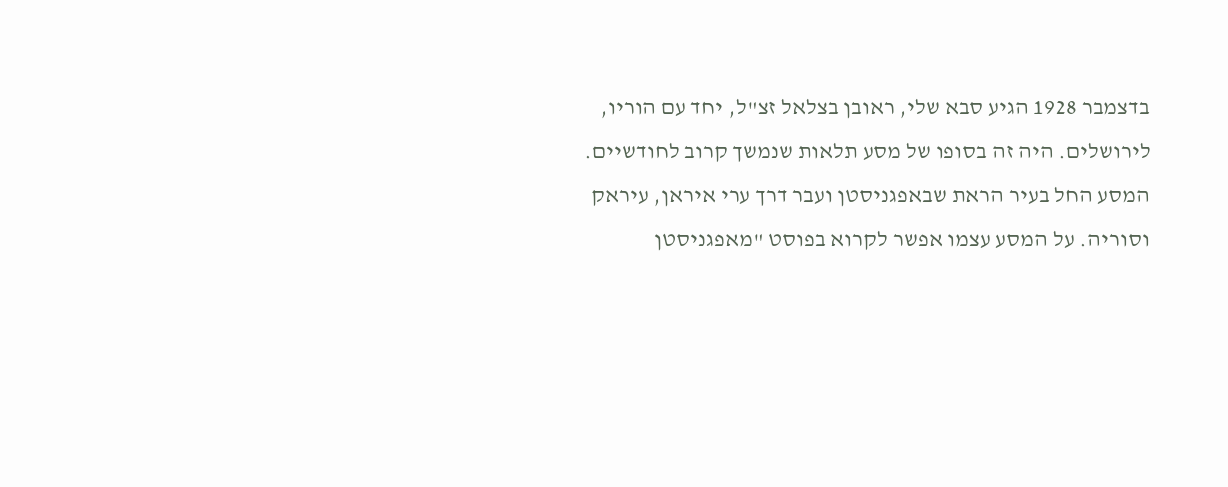בדצמבר 1928 הגיע סבא שלי, ראובן בצלאל זצ"ל, יחד עם הוריו, לירושלים. היה זה בסופו של מסע תלאות שנמשך קרוב לחודשיים. המסע החל בעיר הראת שבאפגניסטן ועבר דרך ערי איראן, עיראק וסוריה. על המסע עצמו אפשר לקרוא בפוסט "מאפגניסטן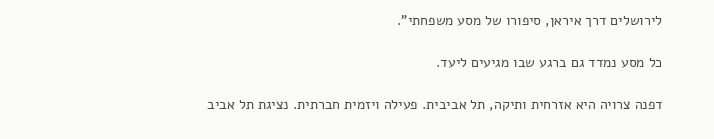לירושלים דרך איראן, סיפורו של מסע משפחתי".

כל מסע נמדד גם ברגע שבו מגיעים ליעד.

דפנה צרויה היא אזרחית ותיקה, תל אביבית. פעילה ויזמית חברתית. נציגת תל אביב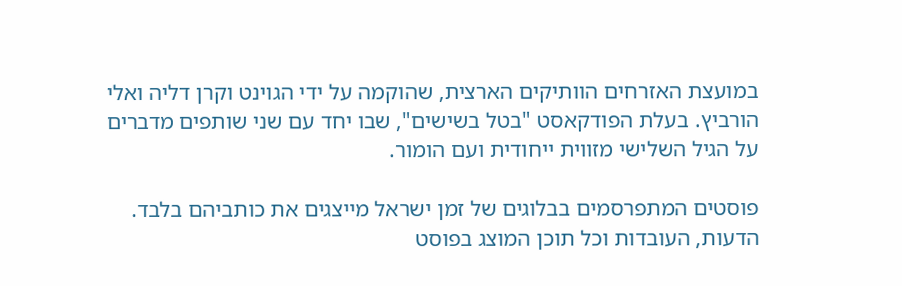במועצת האזרחים הוותיקים הארצית, שהוקמה על ידי הגוינט וקרן דליה ואלי הורביץ. בעלת הפודקאסט "בטל בשישים", שבו יחד עם שני שותפים מדברים על הגיל השלישי מזווית ייחודית ועם הומור.

פוסטים המתפרסמים בבלוגים של זמן ישראל מייצגים את כותביהם בלבד. הדעות, העובדות וכל תוכן המוצג בפוסט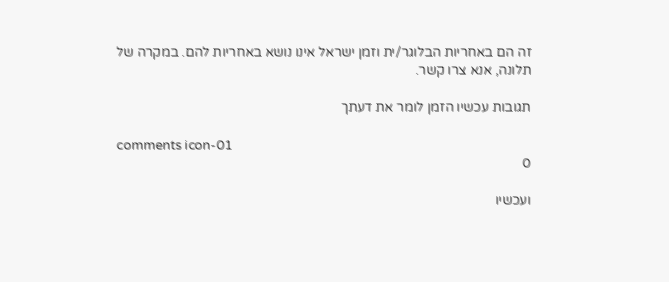זה הם באחריות הבלוגר/ית וזמן ישראל אינו נושא באחריות להם. במקרה של תלונה, אנא צרו קשר.

תגובות עכשיו הזמן לומר את דעתך

comments icon-01
0

ועכשיו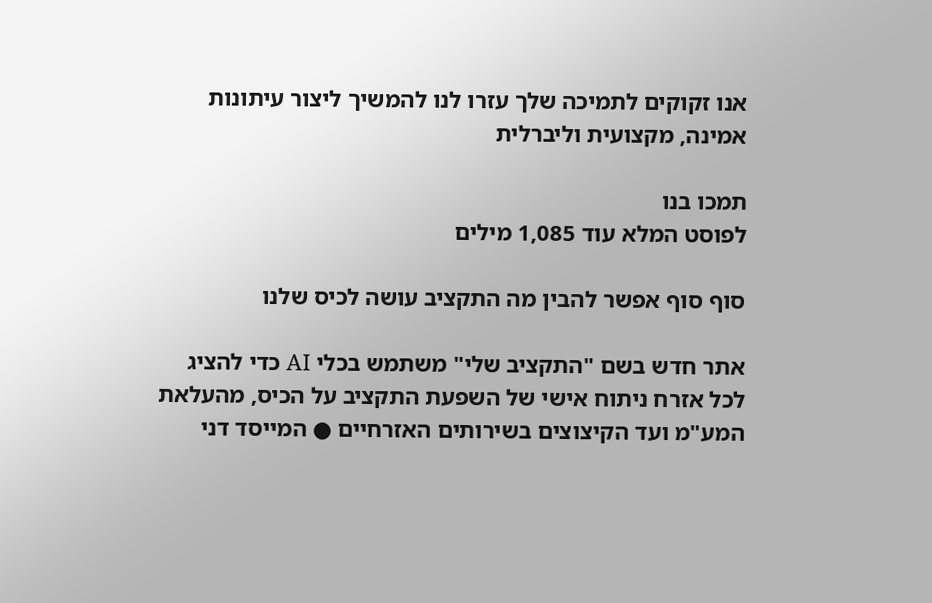אנו זקוקים לתמיכה שלך עזרו לנו להמשיך ליצור עיתונות אמינה, מקצועית וליברלית

תמכו בנו
לפוסט המלא עוד 1,085 מילים

סוף סוף אפשר להבין מה התקציב עושה לכיס שלנו

אתר חדש בשם "התקציב שלי" משתמש בכלי AI כדי להציג לכל אזרח ניתוח אישי של השפעת התקציב על הכיס, מהעלאת המע"מ ועד הקיצוצים בשירותים האזרחיים ● המייסד דני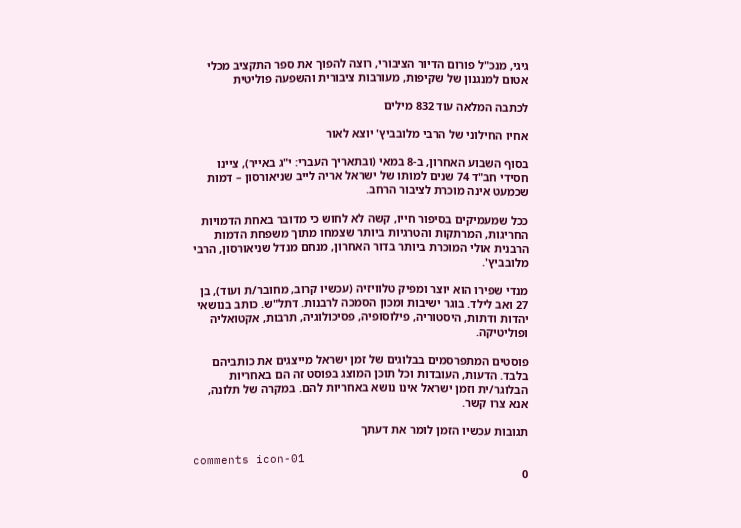גיגי, מנכ"ל פורום הדיור הציבורי, רוצה להפוך את ספר התקציב מכלי אטום למנגנון של שקיפות, מעורבות ציבורית והשפעה פוליטית

לכתבה המלאה עוד 832 מילים

אחיו החילוני של הרבי מלובביץ' יוצא לאור

בסוף השבוע האחרון, ב-8 במאי (ובתאריך העברי: י"ג באייר), ציינו חסידי חב"ד 74 שנים למותו של ישראל אריה לייב שניאורסון – דמות שכמעט אינה מוכרת לציבור הרחב.

ככל שמעמיקים בסיפור חייו, קשה לא לחוש כי מדובר באחת הדמויות החריגות, המרתקות והטרגיות ביותר שצמחו מתוך משפחת הדמות הרבנית אולי המוכרת ביותר בדור האחרון, מנחם מנדל שניאורסון, הרבי מלובביץ'.

מנדי שפירו הוא יוצר ומפיק טלוויזיה (עכשיו קרוב, מחובר/ת ועוד), בן 27 ואב לילד. בוגר ישיבות ומכון הסמכה לרבנות. דתל"ש. כותב בנושאי יהדות ודתות, היסטוריה, פילוסופיה, פסיכולוגיה, תרבות, אקטואליה ופוליטיקה.

פוסטים המתפרסמים בבלוגים של זמן ישראל מייצגים את כותביהם בלבד. הדעות, העובדות וכל תוכן המוצג בפוסט זה הם באחריות הבלוגר/ית וזמן ישראל אינו נושא באחריות להם. במקרה של תלונה, אנא צרו קשר.

תגובות עכשיו הזמן לומר את דעתך

comments icon-01
0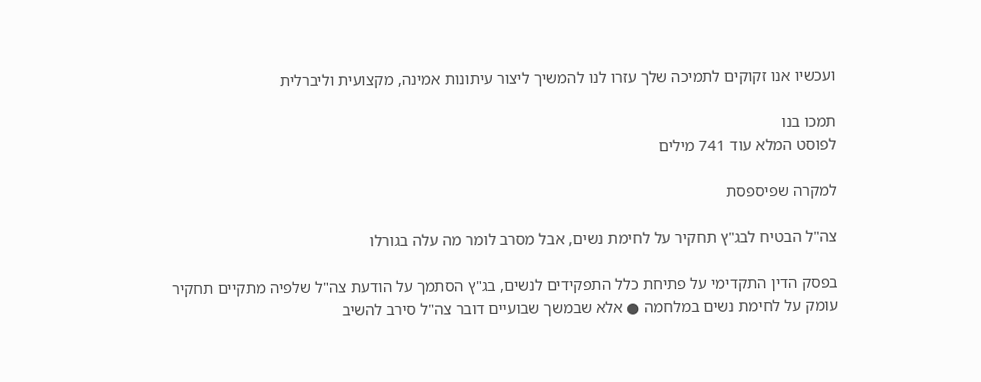ועכשיו אנו זקוקים לתמיכה שלך עזרו לנו להמשיך ליצור עיתונות אמינה, מקצועית וליברלית

תמכו בנו
לפוסט המלא עוד 741 מילים

למקרה שפיספסת

צה"ל הבטיח לבג"ץ תחקיר על לחימת נשים, אבל מסרב לומר מה עלה בגורלו

בפסק הדין התקדימי על פתיחת כלל התפקידים לנשים, בג"ץ הסתמך על הודעת צה"ל שלפיה מתקיים תחקיר עומק על לחימת נשים במלחמה ● אלא שבמשך שבועיים דובר צה"ל סירב להשיב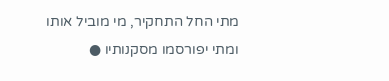מתי החל התחקיר, מי מוביל אותו ומתי יפורסמו מסקנותיו ●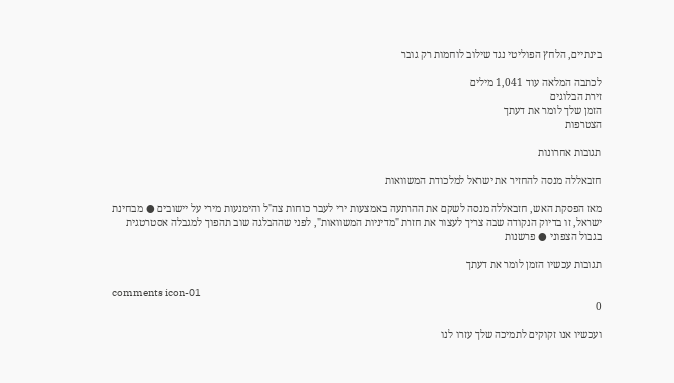בינתיים, הלחץ הפוליטי נגד שילוב לוחמות רק גובר

לכתבה המלאה עוד 1,041 מילים
זירת הבלוגים
הזמן שלך לומר את דעתך
הצטרפות

תגובות אחרונות

חזבאללה מנסה להחזיר את ישראל למלכודת המשוואות

מאז הפסקת האש, חזבאללה מנסה לשקם את ההרתעה באמצעות ירי לעבר כוחות צה"ל והימנעות מירי על יישובים ● מבחינת ישראל, זו בדיוק הנקודה שבה צריך לעצור את חזרת "מדיניות המשוואות", לפני שההבלגה שוב תהפוך למגבלה אסטרטגית בגבול הצפוני ● פרשנות

תגובות עכשיו הזמן לומר את דעתך

comments icon-01
0

ועכשיו אנו זקוקים לתמיכה שלך עזרו לנו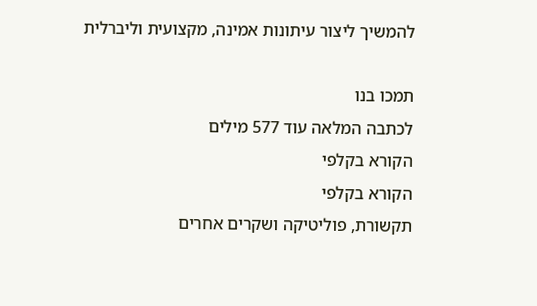להמשיך ליצור עיתונות אמינה, מקצועית וליברלית

תמכו בנו
לכתבה המלאה עוד 577 מילים
הקורא בקלפי
הקורא בקלפי
תקשורת, פוליטיקה ושקרים אחרים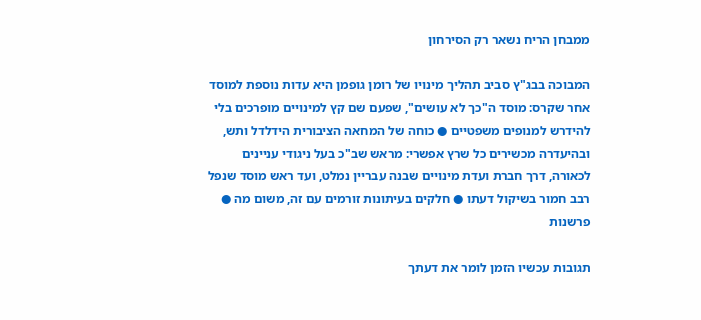ממבחן הריח נשאר רק הסירחון

המבוכה בבג"ץ סביב תהליך מינויו של רומן גופמן היא עדות נוספת למוסד אחר שקרס: מוסד ה"כך לא עושים", שפעם שם קץ למינויים מופרכים בלי להידרש למנופים משפטיים ● כוחה של המחאה הציבורית הידלדל ותש, ובהיעדרה מכשירים כל שרץ אפשרי: מראש שב"כ בעל ניגודי עניינים לכאורה, דרך חברת ועדת מינויים שבנה עבריין נמלט, ועד ראש מוסד שנפל רבב חמור בשיקול דעתו ● חלקים בעיתונות זורמים עם זה, משום מה ● פרשנות

תגובות עכשיו הזמן לומר את דעתך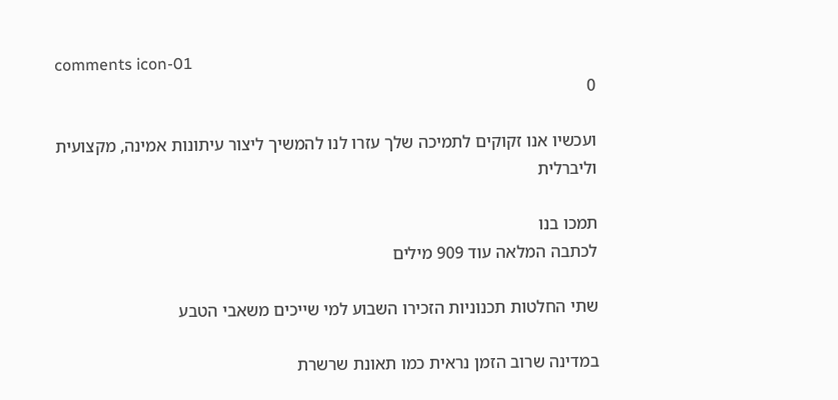comments icon-01
0

ועכשיו אנו זקוקים לתמיכה שלך עזרו לנו להמשיך ליצור עיתונות אמינה, מקצועית וליברלית

תמכו בנו
לכתבה המלאה עוד 909 מילים

שתי החלטות תכנוניות הזכירו השבוע למי שייכים משאבי הטבע

במדינה שרוב הזמן נראית כמו תאונת שרשרת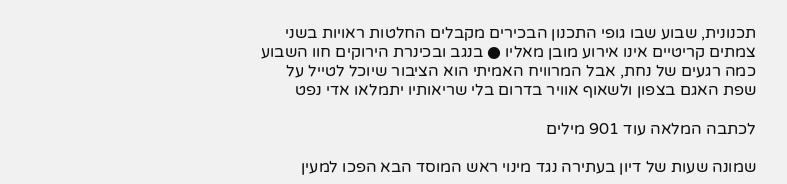תכנונית, שבוע שבו גופי התכנון הבכירים מקבלים החלטות ראויות בשני צמתים קריטיים אינו אירוע מובן מאליו ● בנגב ובכינרת הירוקים חוו השבוע כמה רגעים של נחת, אבל המרוויח האמיתי הוא הציבור שיוכל לטייל על שפת האגם בצפון ולשאוף אוויר בדרום בלי שריאותיו יתמלאו אדי נפט

לכתבה המלאה עוד 901 מילים

שמונה שעות של דיון בעתירה נגד מינוי ראש המוסד הבא הפכו למעין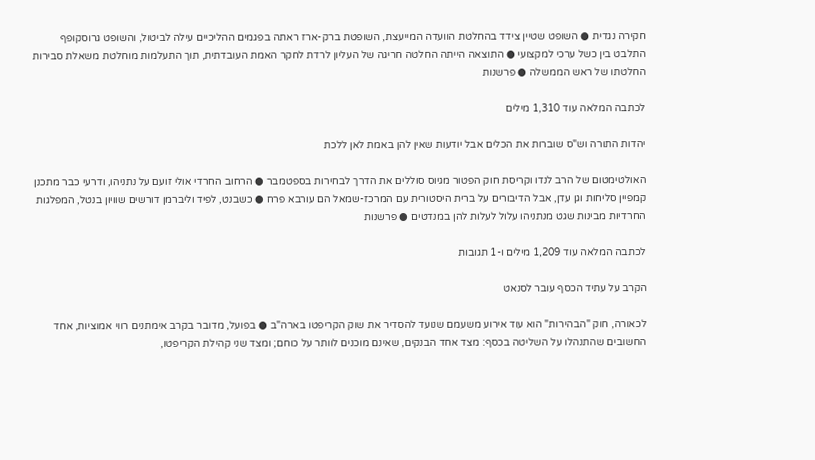חקירה נגדית ● השופט שטיין צידד בהחלטת הוועדה המייעצת, השופטת ברק-ארז ראתה בפגמים ההליכיים עילה לביטול, והשופט גרוסקופף התלבט בין כשל ערכי למקצועי ● התוצאה הייתה החלטה חריגה של העליון לרדת לחקר האמת העובדתית, תוך התעלמות מוחלטת משאלת סבירות החלטתו של ראש הממשלה ● פרשנות

לכתבה המלאה עוד 1,310 מילים

יהדות התורה וש"ס שוברות את הכלים אבל יודעות שאין להן באמת לאן ללכת

האולטימטום של הרב לנדו וקריסת חוק הפטור מגיוס סוללים את הדרך לבחירות בספטמבר ● הרחוב החרדי אולי זועם על נתניהו, ודרעי כבר מתכנן קמפיין סליחות וגן עדן, אבל הדיבורים על ברית היסטורית עם המרכז-שמאל הם עורבא פרח ● כשבנט, לפיד וליברמן דורשים שוויון בנטל, המפלגות החרדיות מבינות שגט מנתניהו עלול לעלות להן במנדטים ● פרשנות

לכתבה המלאה עוד 1,209 מילים ו-1 תגובות

הקרב על עתיד הכסף עובר לסנאט

לכאורה, חוק "הבהירות" הוא עוד אירוע משעמם שנועד להסדיר את שוק הקריפטו בארה"ב ● בפועל, מדובר בקרב אימתנים רווי אמוציות, אחד החשובים שהתנהלו על השליטה בכסף: מצד אחד הבנקים, שאינם מוכנים לוותר על כוחם; ומצד שני קהילת הקריפטו,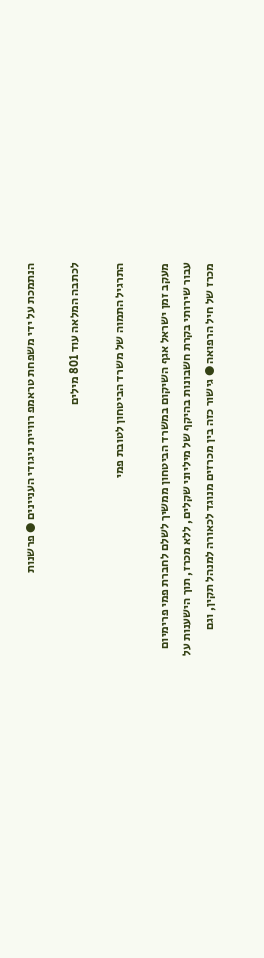הנתמכת על ידי משפחת טראמפ רוויית ניגודי העניינים ● פרשנות

לכתבה המלאה עוד 801 מילים

התרגיל התמוה של משרד הביטחון לטובת פמי

מעקב זמן ישראל אגף השיקום במשרד הביטחון ממשיך לשלם לחברת פמי פרימיום עבור שירותי בקרת חשבונות בהיקף של מיליוני שקלים, ללא מכרז, תוך הישענות על מכרז של חיל הרפואה ● גישור כזה בין מכרזים מנוגד לכאורה למנהל תקין, וגם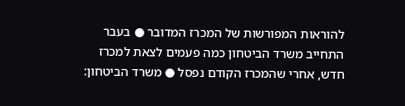להוראות המפורשות של המכרז המדובר ● בעבר התחייב משרד הביטחון כמה פעמים לצאת למכרז חדש, אחרי שהמכרז הקודם נפסל ● משרד הביטחון: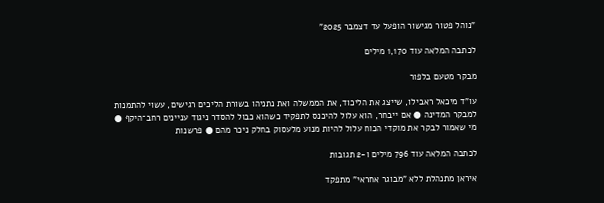"נוהל פטור מגישור הופעל עד דצמבר 2025”

לכתבה המלאה עוד 1,170 מילים

מבקר מטעם בלפור

עו"ד מיכאל ראבילו, שייצג את הליכוד, את הממשלה ואת נתניהו בשורת הליכים רגישים, עשוי להתמנות למבקר המדינה ● אם ייבחר, הוא עלול להיכנס לתפקיד כשהוא כבול להסדר ניגוד עניינים רחב־היקף ● מי שאמור לבקר את מוקדי הכוח עלול להיות מנוע מלעסוק בחלק ניכר מהם ● פרשנות

לכתבה המלאה עוד 796 מילים ו-2 תגובות

איראן מתנהלת ללא "מבוגר אחראי" מתפקד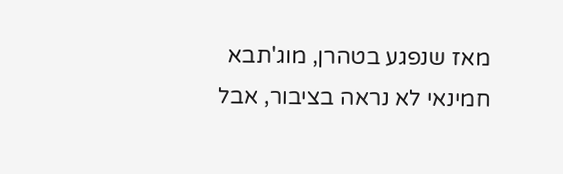מאז שנפגע בטהרן, מוג'תבא חמינאי לא נראה בציבור, אבל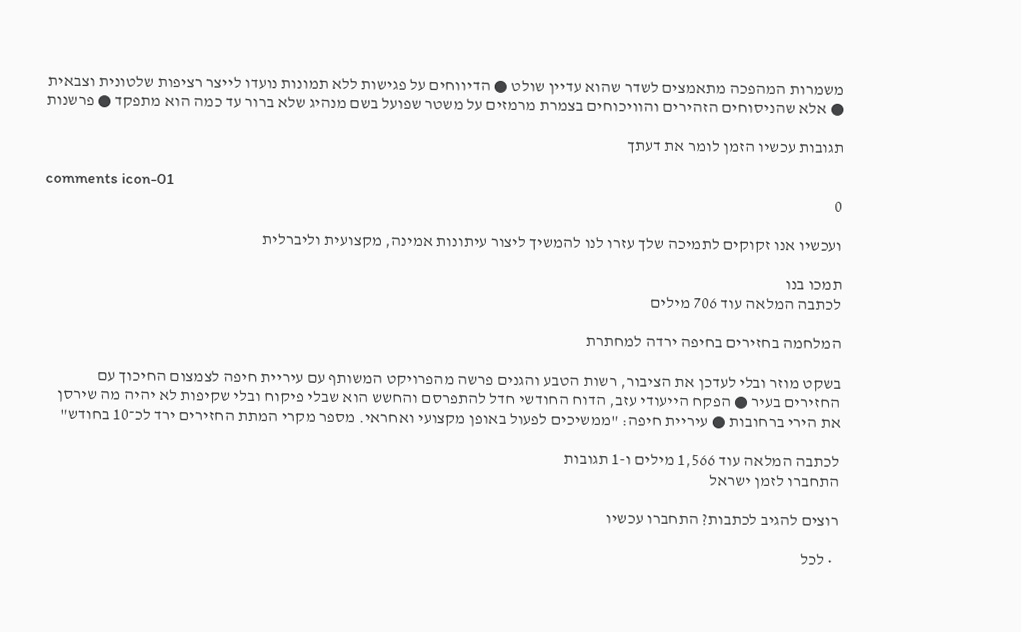משמרות המהפכה מתאמצים לשדר שהוא עדיין שולט ● הדיווחים על פגישות ללא תמונות נועדו לייצר רציפות שלטונית וצבאית ● אלא שהניסוחים הזהירים והוויכוחים בצמרת מרמזים על משטר שפועל בשם מנהיג שלא ברור עד כמה הוא מתפקד ● פרשנות

תגובות עכשיו הזמן לומר את דעתך

comments icon-01
0

ועכשיו אנו זקוקים לתמיכה שלך עזרו לנו להמשיך ליצור עיתונות אמינה, מקצועית וליברלית

תמכו בנו
לכתבה המלאה עוד 706 מילים

המלחמה בחזירים בחיפה ירדה למחתרת

בשקט מוזר ובלי לעדכן את הציבור, רשות הטבע והגנים פרשה מהפרויקט המשותף עם עיריית חיפה לצמצום החיכוך עם החזירים בעיר ● הפקח הייעודי עזב, הדוח החודשי חדל להתפרסם והחשש הוא שבלי פיקוח ובלי שקיפות לא יהיה מה שירסן את הירי ברחובות ● עיריית חיפה: "ממשיכים לפעול באופן מקצועי ואחראי. מספר מקרי המתת החזירים ירד לכ־10 בחודש"

לכתבה המלאה עוד 1,566 מילים ו-1 תגובות
התחברו לזמן ישראל

רוצים להגיב לכתבות? התחברו עכשיו

  • לכל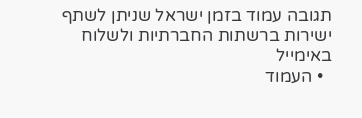תגובה עמוד בזמן ישראל שניתן לשתף ישירות ברשתות החברתיות ולשלוח באימייל
  • העמוד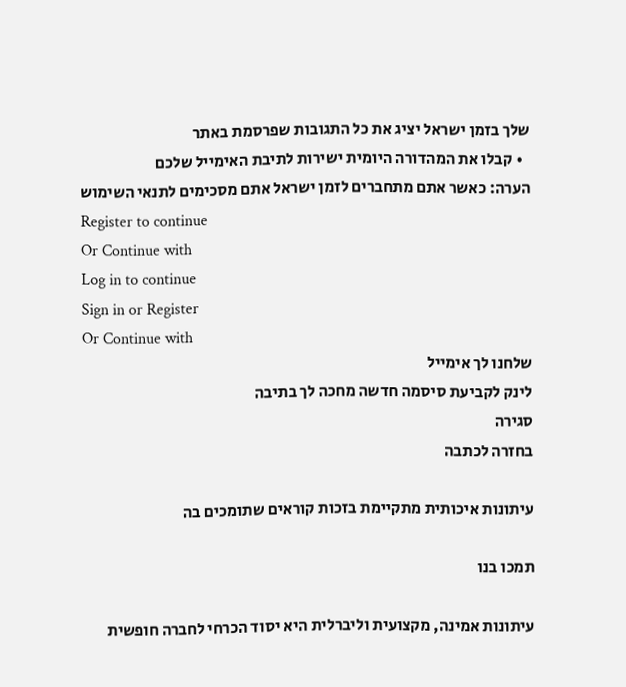שלך בזמן ישראל יציג את כל התגובות שפרסמת באתר
  • קבלו את המהדורה היומית ישירות לתיבת האימייל שלכם
הערה: כאשר אתם מתחברים לזמן ישראל אתם מסכימים לתנאי השימוש
Register to continue
Or Continue with
Log in to continue
Sign in or Register
Or Continue with
שלחנו לך אימייל
לינק לקביעת סיסמה חדשה מחכה לך בתיבה
סגירה
בחזרה לכתבה

עיתונות איכותית מתקיימת בזכות קוראים שתומכים בה

תמכו בנו

עיתונות אמינה, מקצועית וליברלית היא יסוד הכרחי לחברה חופשית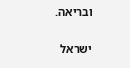ובריאה.

ישראל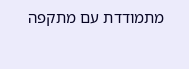מתמודדת עם מתקפה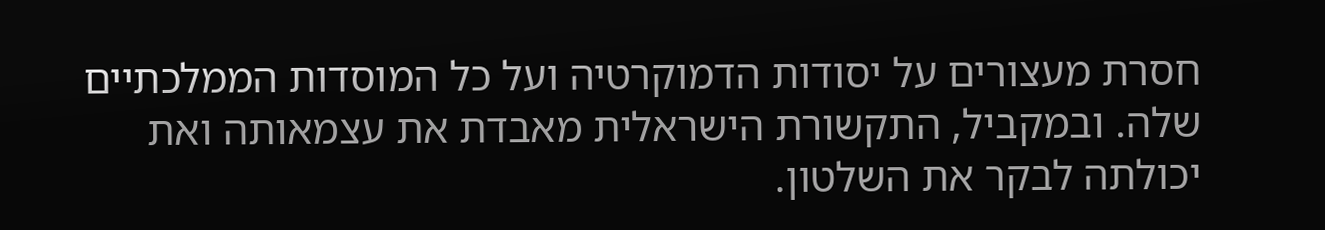חסרת מעצורים על יסודות הדמוקרטיה ועל כל המוסדות הממלכתיים שלה. ובמקביל, התקשורת הישראלית מאבדת את עצמאותה ואת יכולתה לבקר את השלטון.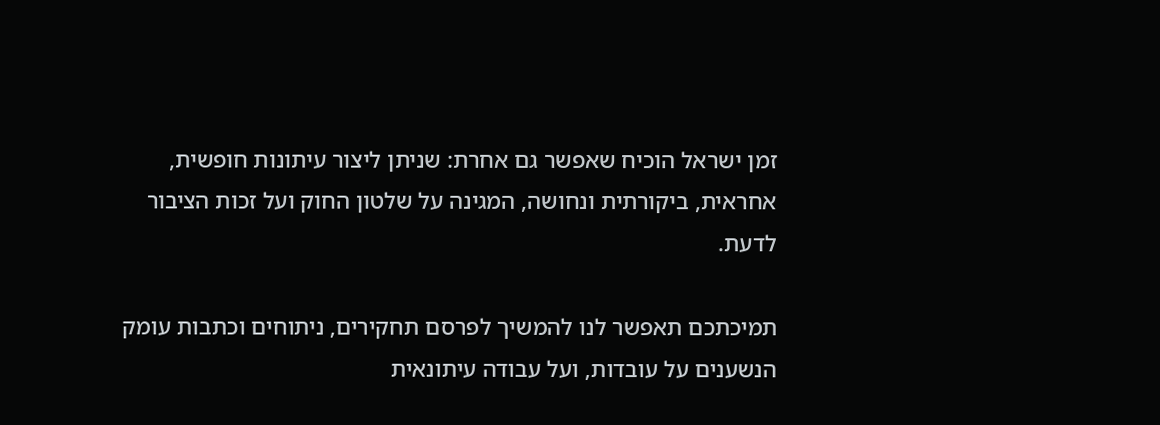זמן ישראל הוכיח שאפשר גם אחרת: שניתן ליצור עיתונות חופשית, אחראית, ביקורתית ונחושה, המגינה על שלטון החוק ועל זכות הציבור לדעת.

תמיכתכם תאפשר לנו להמשיך לפרסם תחקירים, ניתוחים וכתבות עומק הנשענים על עובדות, ועל עבודה עיתונאית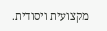מקצועית ויסודית.